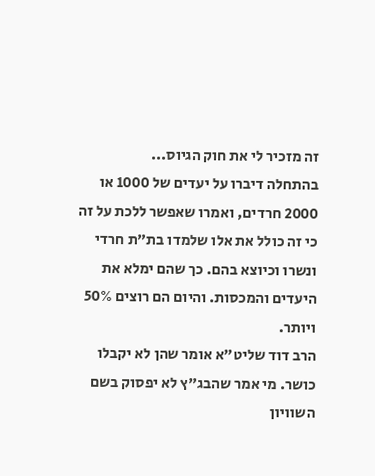זה מזכיר לי את חוק הגיוס...
בהתחלה דיברו על יעדים של 1000 או 2000 חרדים, ואמרו שאפשר ללכת על זה כי זה כולל את אלו שלמדו בת"ת חרדי ונשרו וכיוצא בהם. כך שהם ימלא את היעדים והמכסות. והיום הם רוצים 50% ויותר.
הרב דוד שליט"א אומר שהן לא יקבלו כושר. מי אמר שהבג"ץ לא יפסוק בשם השוויון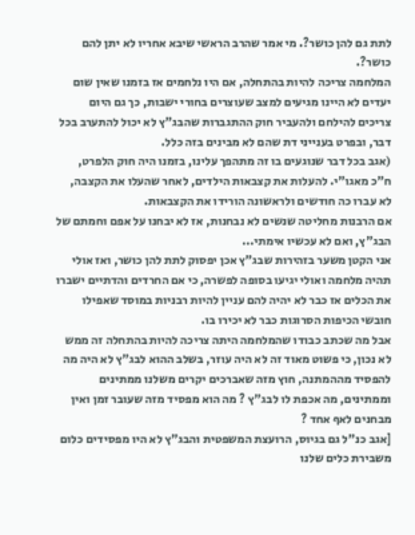לתת גם להן כושר?. מי אמר שהרב הראשי שיבא אחריו לא יתן להם כושר?.
המלחמה צריכה להיות בהתחלה, אם היו נלחמים אז בזמנו שאין שום יעדים לא היינו מגיעים למצב שעוצרים בחורי ישבות, כך גם היום צריכים להילחם ולהעביר חוק ההתגברות שהבג"ץ לא יכול להתערב בכל דבר, ובפרט בענייני דת שהם לא מבינים בזה כלל.
(אגב בכל דבר שנוגעים בו זה מתהפך עלינו, בזמנו היה חוק הלפרט, ח"כ מאגו"י. להעלות את קצבאות הילדים, לאחר שהעלו את הקצבה, לא עברו כה חודשים ולראשונה הורידו את הקצבאות.
אם הרבנות מחליטה שנשים לא נבחנות, אז לא יבחנו על אפם וחמתם של הבג"ץ, ואם לא עכשיו אימתי...
אני הקטן משער בזהירות שבג"ץ אכן יפסוק לתת להן כושר, ואז אולי תהיה מלחמה ואולי יגיעו בסופה לפשרה, כי אם החרדים והדתיים ישברו את הכלים אז כבר לא יהיה להם עניין להיות רבניות במוסד שאפילו חובשי הכיפות הסרוגות כבר לא יכירו בו.
אבל מה שכתב כבודו שהמלחמה היתה צריכה להיות בהתחלה זה ממש לא נכון, כי פשוט מאוד זה לא היה עוזר, בשלב ההוא לבג"ץ לא היה מה להפסיד מההמתנה, חוץ מזה שאברכים יקרים משלנו ממתינים וממתינים, מה אכפת לו לבג"ץ ? מה הוא מפסיד מזה שעובר זמן ואין מבחנים לאף אחד ?
[אגב כנ"ל גם בגיוס, הרועצת המשפטית והבג"ץ לא היו מפסידים כלום משבירת כלים שלנו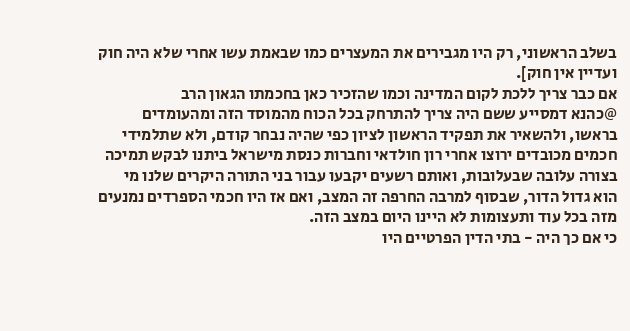בשלב הראשוני, רק היו מגבירים את המעצרים כמו שבאמת עשו אחרי שלא היה חוק ועדיין אין חוק].
אם כבר צריך ללכת לקום המדינה וכמו שהזכיר כאן בחכמתו הגאון הרב
@כהנא דמסייע ששם היה צריך להתרחק בכל הכוח מהמוסד הזה ומהעומדים בראשו, ולהשאיר את תפקיד הראשון לציון כפי שהיה נבחר קודם, ולא שתלמידי חכמים מכובדים ירוצו אחרי רון חולדאי וחברות כנסת מישראל ביתנו לבקש תמיכה בצורה עלובה שבעלובות, ואותם רשעים יקבעו עבור בני התורה היקרים שלנו מי הוא גדול הדור, שבסוף למרבה החרפה זה המצב, ואם אז היו חכמי הספרדים נמנעים מזה בכל עוד ותעצומות לא היינו היום במצב הזה.
כי אם כך היה - בתי הדין הפרטיים היו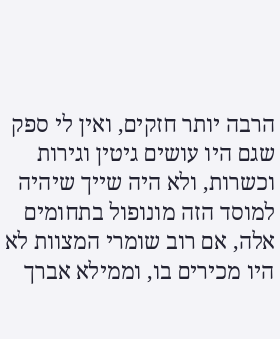הרבה יותר חזקים, ואין לי ספק שגם היו עושים גיטין וגירות וכשרות, ולא היה שייך שיהיה למוסד הזה מונופול בתחומים אלה, אם רוב שומרי המצוות לא היו מכירים בו, וממילא אברך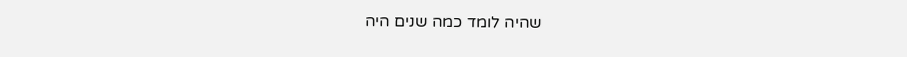שהיה לומד כמה שנים היה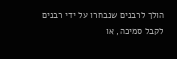הולך לרבנים שנבחרו על ידי רבנים לקבל סמיכה, או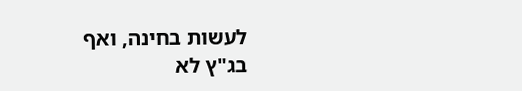לעשות בחינה, ואף בג"ץ לא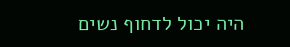היה יכול לדחוף נשים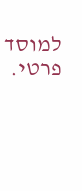למוסד פרטי.